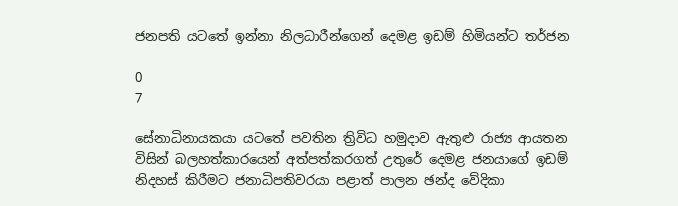ජනපති යටතේ ඉන්නා නිලධාරීන්ගෙන් දෙමළ ඉඩම් හිමියන්ට තර්ජන

0
7

සේනාධිනායකයා යටතේ පවතින ත්‍රිවිධ හමුදාව ඇතුළු රාජ්‍ය ආයතන විසින් බලහත්කාරයෙන් අත්පත්කරගත් උතුරේ දෙමළ ජනයාගේ ඉඩම් නිදහස් කිරීමට ජනාධිපතිවරයා පළාත් පාලන ඡන්ද වේදිකා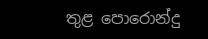තුළ පොරොන්දු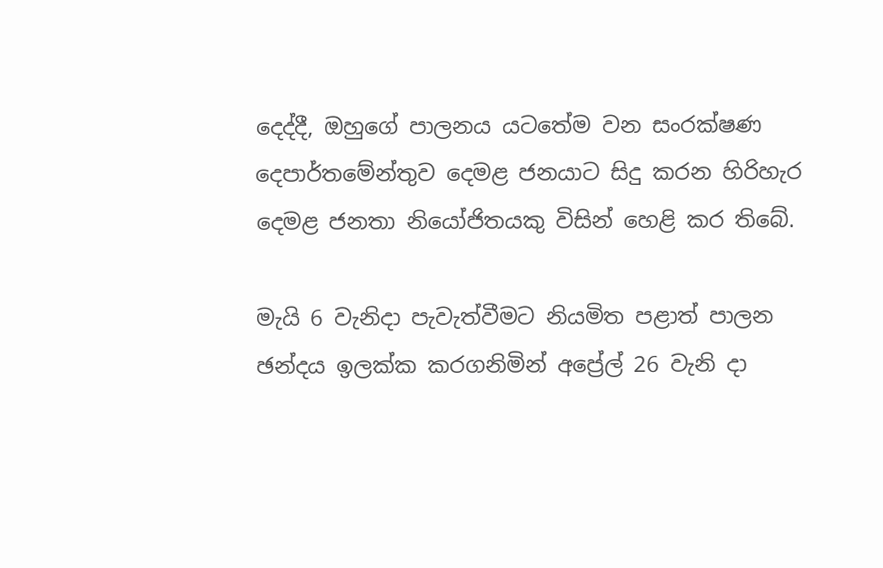දෙද්දී, ඔහුගේ පාලනය යටතේම වන සංරක්ෂණ දෙපාර්තමේන්තුව දෙමළ ජනයාට සිදු කරන හිරිහැර දෙමළ ජනතා නියෝජිතයකු විසින් හෙළි කර තිබේ.

මැයි 6 වැනිදා පැවැත්වීමට නියමිත පළාත් පාලන ඡන්දය ඉලක්ක කරගනිමින් අප්‍රේල් 26 වැනි දා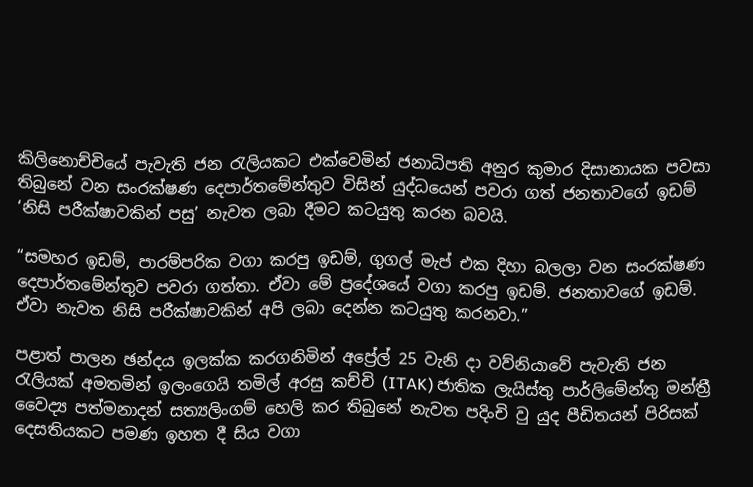කිලිනොච්චියේ පැවැති ජන රැලියකට එක්වෙමින් ජනාධිපති අනුර කුමාර දිසානායක පවසා තිබුනේ වන සංරක්ෂණ දෙපාර්තමේන්තුව විසින් යුද්ධයෙන් පවරා ගත් ජනතාවගේ ඉඩම් ‘නිසි පරීක්ෂාවකින් පසු’ නැවත ලබා දීමට කටයුතු කරන බවයි.

“සමහර ඉඩම්, පාරම්පරික වගා කරපු ඉඩම්, ගුගල් මැප් එක දිහා බලලා වන සංරක්ෂණ දෙපාර්තමේන්තුව පවරා ගත්තා. ඒවා මේ ප්‍රදේශයේ වගා කරපු ඉඩම්. ජනතාවගේ ඉඩම්. ඒවා නැවත නිසි පරීක්ෂාවකින් අපි ලබා දෙන්න කටයුතු කරනවා.”

පළාත් පාලන ඡන්දය ඉලක්ක කරගනිමින් අප්‍රේල් 25 වැනි දා වව්නියාවේ පැවැති ජන රැලියක් අමතමින් ඉලංගෙයි තමිල් අරසු කච්චි (ITAK) ජාතික ලැයිස්තු පාර්ලිමේන්තු මන්ත්‍රී වෛද්‍ය පත්මනාදන් සත්‍යලිංගම් හෙලි කර තිබුනේ නැවත පදිංචි වු යුද පීඩිතයන් පිරිසක් දෙසතියකට පමණ ඉහත දී සිය වගා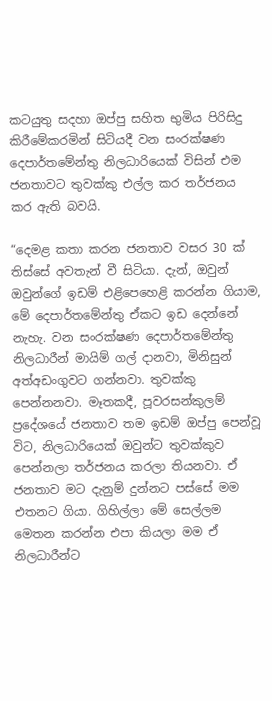කටයුතු සදහා ඔප්පු සහිත භුමිය පිරිසිදු කිරීමේකරමින් සිටියදී වන සංරක්ෂණ දෙපාර්තමේන්තු නිලධාරියෙක් විසින් එම ජනතාවට තුවක්කු එල්ල කර තර්ජනය කර ඇති බවයි.

“දෙමළ කතා කරන ජනතාව වසර 30 ක් තිස්සේ අවතැන් වී සිටියා. දැන්, ඔවුන් ඔවුන්ගේ ඉඩම් එළිපෙහෙළි කරන්න ගියාම, මේ දෙපාර්තමේන්තු ඒකට ඉඩ දෙන්නේ නැහැ. වන සංරක්ෂණ දෙපාර්තමේන්තු නිලධාරීන් මායිම් ගල් දානවා, මිනිසුන් අත්අඩංගුවට ගන්නවා. තුවක්කු පෙන්නනවා. මෑතකදී, පූවරසන්කුලම් ප්‍රදේශයේ ජනතාව තම ඉඩම් ඔප්පු පෙන්වූ විට, නිලධාරියෙක් ඔවුන්ට තුවක්කුව පෙන්නලා තර්ජනය කරලා තියනවා. ඒ ජනතාව මට දැනුම් දුන්නට පස්සේ මම එතනට ගියා. ගිහිල්ලා මේ සෙල්ලම මෙතන කරන්න එපා කියලා මම ඒ නිලධාරීන්ට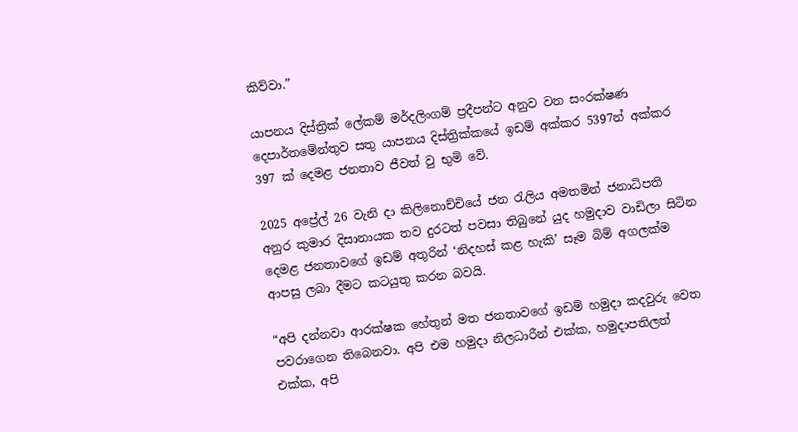කිව්වා.”

යාපනය දිස්ත්‍රික් ලේකම් මර්දලිංගම් ප්‍රදීපන්ට අනුව වන සංරක්ෂණ දෙපාර්තමේන්තුව සතු යාපනය දිස්ත්‍රික්කයේ ඉඩම් අක්කර 5397න් අක්කර 397 ක් දෙමළ ජනතාව ජීවත් වු භුමි වේ.

2025 අප්‍රේල් 26 වැනි දා කිලිනොච්චියේ ජන රැලිය අමතමින් ජනාධිපති අනුර කුමාර දිසානායක තව දුරටත් පවසා තිබුනේ යුද හමුදාව වාඩිලා සිටින දෙමළ ජනතාවගේ ඉඩම් අතුරින් ‘නිදහස් කළ හැකි’ සෑම බිම් අගලක්ම ආපසු ලබා දීමට කටයුතු කරන බවයි.

“අපි දන්නවා ආරක්ෂක හේතුන් මත ජනතාවගේ ඉඩම් හමුදා කදවුරු වෙත පවරාගෙන තිබෙනවා. අපි එම හමුදා නිලධාරීන් එක්ක, හමුදාපතිලත් එක්ක, අපි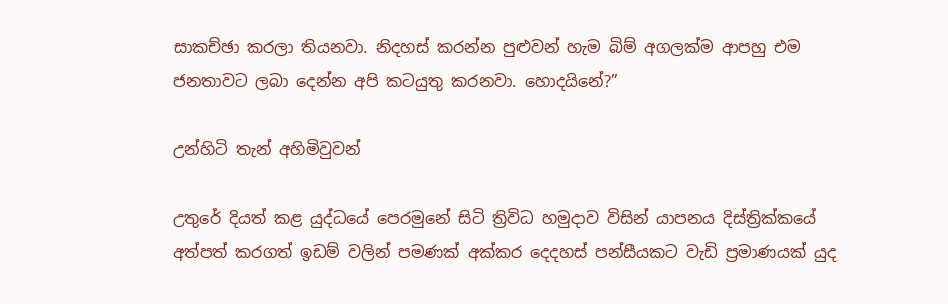සාකච්ඡා කරලා තියනවා. නිදහස් කරන්න පුළුවන් හැම බිම් අගලක්ම ආපහු එම ජනතාවට ලබා දෙන්න අපි කටයුතු කරනවා. හොදයිනේ?”

උන්හිටි තැන් අහිමිවුවන්

උතුරේ දියත් කළ යුද්ධයේ පෙරමුනේ සිටි ත්‍රිවිධ හමුදාව විසින් යාපනය දිස්ත්‍රික්කයේ අත්පත් කරගත් ඉඩම් වලින් පමණක් අක්කර දෙදහස් පන්සීයකට වැඩි ප්‍රමාණයක් යුද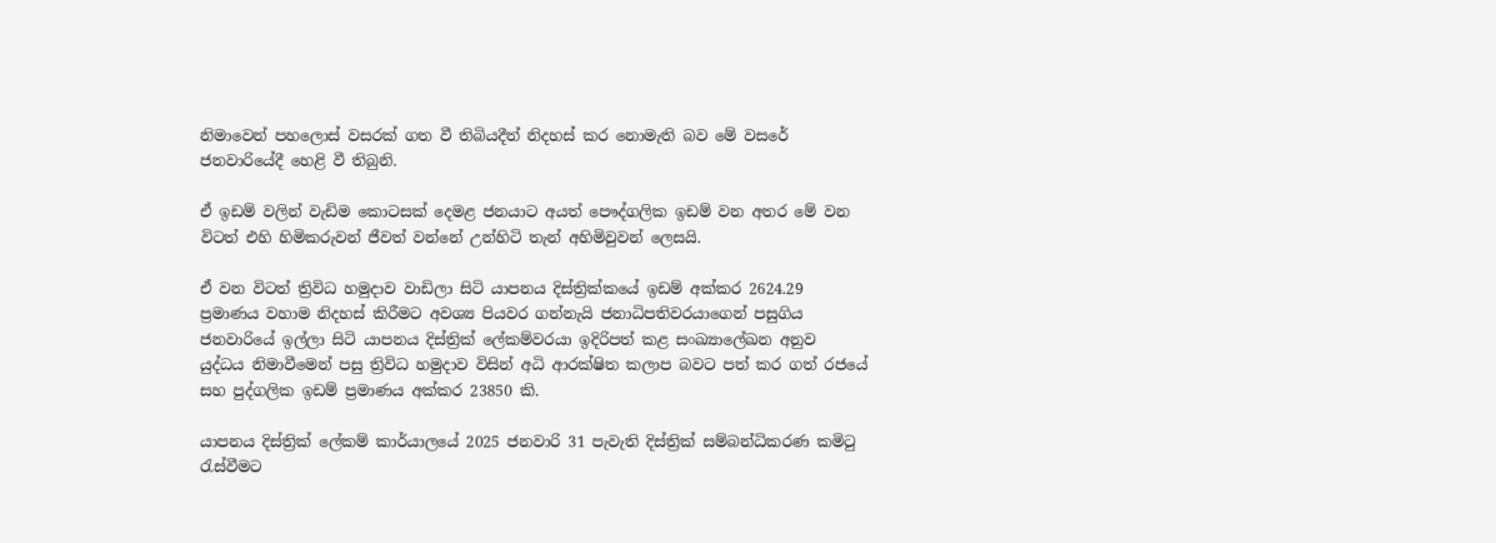නිමාවෙන් පහලොස් වසරක් ගත වී තිබියදීත් නිදහස් කර නොමැති බව මේ වසරේ ජනවාරියේදී හෙළි වී තිබුනි.

ඒ ඉඩම් වලින් වැඩිම කොටසක් දෙමළ ජනයාට අයත් පෞද්ගලික ඉඩම් වන අතර මේ වන විටත් එහි හිමිකරුවන් ජීවත් වන්නේ උන්හිටි තැන් අහිමිවුවන් ලෙසයි.

ඒ වන විටත් ත්‍රිවිධ හමුදාව වාඩිලා සිටි යාපනය දිස්ත්‍රික්කයේ ඉඩම් අක්කර 2624.29 ප්‍රමාණය වහාම නිදහස් කිරීමට අවශ්‍ය පියවර ගන්නැයි ජනාධිපතිවරයාගෙන් පසුගිය ජනවාරියේ ඉල්ලා සිටි යාපනය දිස්ත්‍රික් ලේකම්වරයා ඉදිරිපත් කළ සංඛ්‍යාලේඛන අනුව යුද්ධය නිමාවීමෙන් පසු ත්‍රිවිධ හමුදාව විසින් අධි ආරක්ෂිත කලාප බවට පත් කර ගත් රජයේ සහ පුද්ගලික ඉඩම් ප්‍රමාණය අක්කර 23850 කි.

යාපනය දිස්ත්‍රික් ලේකම් කාර්යාලයේ 2025 ජනවාරි 31 පැවැති දිස්ත්‍රික් සම්බන්ධිකරණ කමිටු රැස්වීමට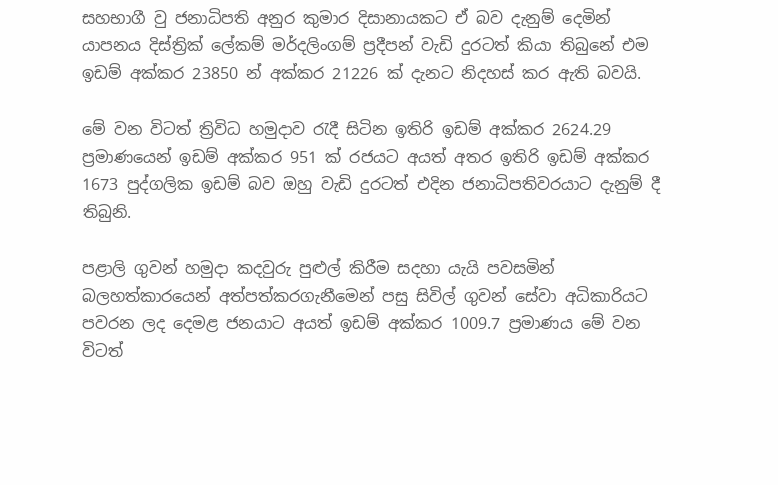සහභාගී වු ජනාධිපති අනුර කුමාර දිසානායකට ඒ බව දැනුම් දෙමින් යාපනය දිස්ත්‍රික් ලේකම් මර්දලිංගම් ප්‍රදීපන් වැඩි දුරටත් කියා තිබුනේ එම ඉඩම් අක්කර 23850 න් අක්කර 21226 ක් දැනට නිදහස් කර ඇති බවයි.

මේ වන විටත් ත්‍රිවිධ හමුදාව රැදී සිටින ඉතිරි ඉඩම් අක්කර 2624.29 ප්‍රමාණයෙන් ඉඩම් අක්කර 951 ක් රජයට අයත් අතර ඉතිරි ඉඩම් අක්කර 1673 පුද්ගලික ඉඩම් බව ඔහු වැඩි දුරටත් එදින ජනාධිපතිවරයාට දැනුම් දී තිබුනි.

පළාලි ගුවන් හමුදා කදවුරු පුළුල් කිරීම සදහා යැයි පවසමින් බලහත්කාරයෙන් අත්පත්කරගැනීමෙන් පසු සිවිල් ගුවන් සේවා අධිකාරියට පවරන ලද දෙමළ ජනයාට අයත් ඉඩම් අක්කර 1009.7 ප්‍රමාණය මේ වන විටත්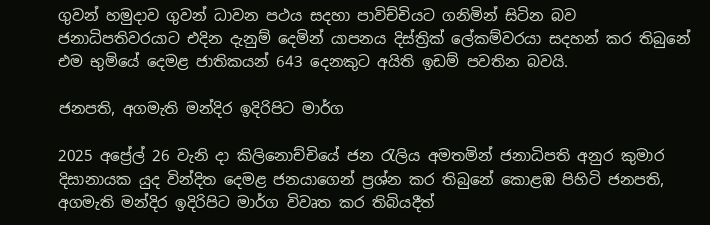ගුවන් හමුදාව ගුවන් ධාවන පථය සදහා පාවිච්චියට ගනිමින් සිටින බව ජනාධිපතිවරයාට එදින දැනුම් දෙමින් යාපනය දිස්ත්‍රික් ලේකම්වරයා සදහන් කර තිබුනේ එම භුමියේ දෙමළ ජාතිකයන් 643 දෙනකුට අයිති ඉඩම් පවතින බවයි.

ජනපති, අගමැති මන්දිර ඉදිරිපිට මාර්ග

2025 අප්‍රේල් 26 වැනි දා කිලිනොච්චියේ ජන රැලිය අමතමින් ජනාධිපති අනුර කුමාර දිසානායක යුද වින්දිත දෙමළ ජනයාගෙන් ප්‍රශ්න කර තිබුනේ කොළඹ පිහිටි ජනපති, අගමැති මන්දිර ඉදිරිපිට මාර්ග විවෘත කර තිබියදීත්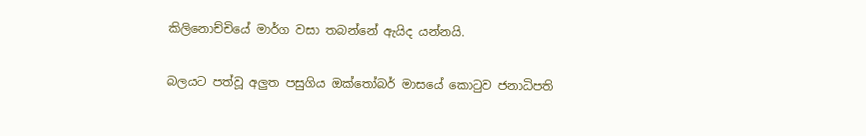කිලිනොච්චියේ මාර්ග වසා තබන්නේ ඇයිද යන්නයි.

බලයට පත්වූ අලුත පසුගිය ඔක්තෝබර් මාසයේ කොටුව ජනාධිපති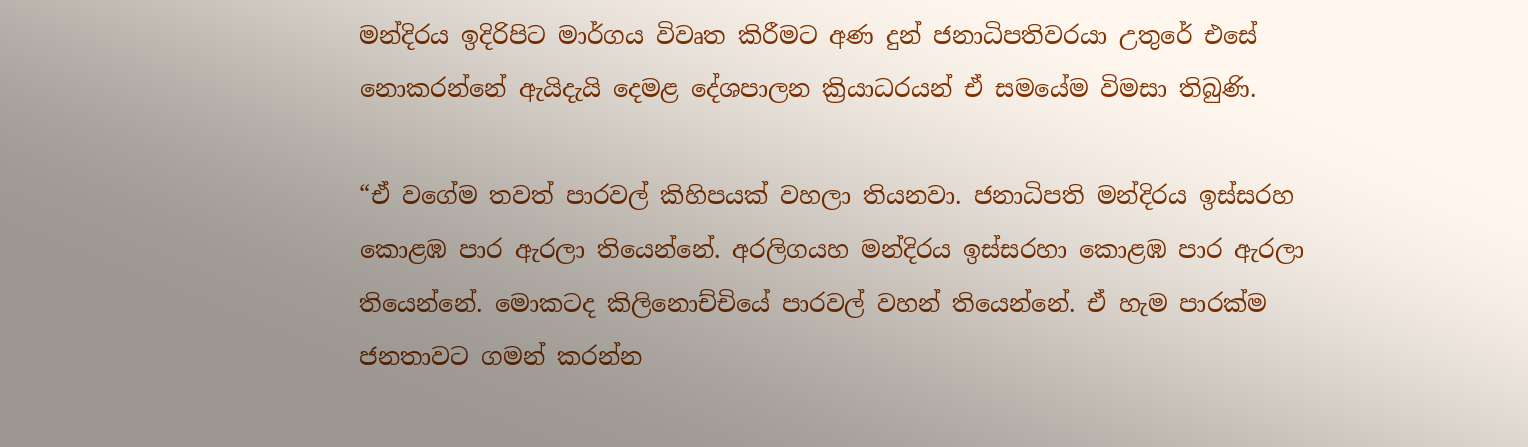මන්දිරය ඉදිරිපිට මාර්ගය විවෘත කිරීමට අණ දුන් ජනාධිපතිවරයා උතුරේ එසේ නොකරන්නේ ඇයිදැයි දෙමළ දේශපාලන ක්‍රියාධරයන් ඒ සමයේම විමසා තිබුණි.

“ඒ වගේම තවත් පාරවල් කිහිපයක් වහලා තියනවා. ජනාධිපති මන්දිරය ඉස්සරහ කොළඹ පාර ඇරලා තියෙන්නේ. අරලිගයහ මන්දිරය ඉස්සරහා කොළඹ පාර ඇරලා තියෙන්නේ. මොකටද කිලිනොච්චියේ පාරවල් වහන් තියෙන්නේ. ඒ හැම පාරක්ම ජනතාවට ගමන් කරන්න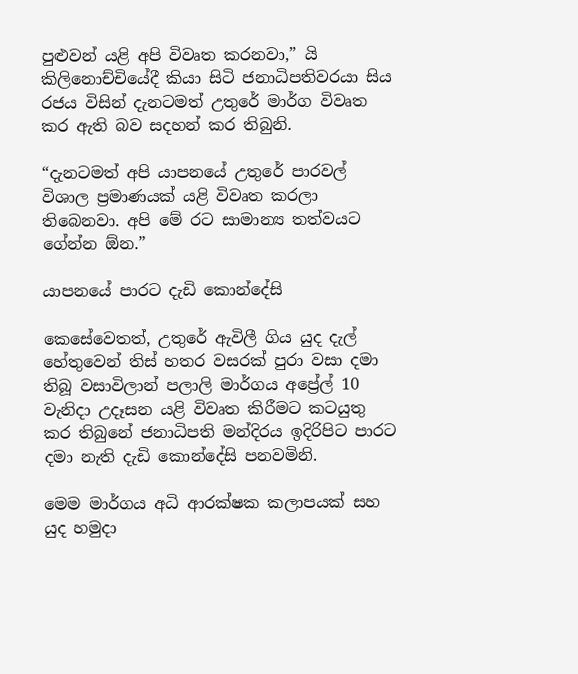පුළුවන් යළි අපි විවෘත කරනවා,” යි කිලිනොච්චියේදී කියා සිටි ජනාධිපතිවරයා සිය රජය විසින් දැනටමත් උතුරේ මාර්ග විවෘත කර ඇති බව සදහන් කර තිබුනි.

“දැනටමත් අපි යාපනයේ උතුරේ පාරවල් විශාල ප්‍රමාණයක් යළි විවෘත කරලා තිබෙනවා. අපි මේ රට සාමාන්‍ය තත්වයට ගේන්න ඕන.”

යාපනයේ පාරට දැඩි කොන්දේසි

කෙසේවෙතත්, උතුරේ ඇවිලී ගිය යුද දැල් හේතුවෙන් තිස් හතර වසරක් පුරා වසා දමා තිබූ වසාවිලාන් පලාලි මාර්ගය අප්‍රේල් 10 වැනිදා උදෑසන යළි විවෘත කිරීමට කටයුතු කර තිබුනේ ජනාධිපති මන්දිරය ඉදිරිපිට පාරට දමා නැති දැඩි කොන්දේසි පනවමිනි.

මෙම මාර්ගය අධි ආරක්ෂක කලාපයක් සහ යුද හමුදා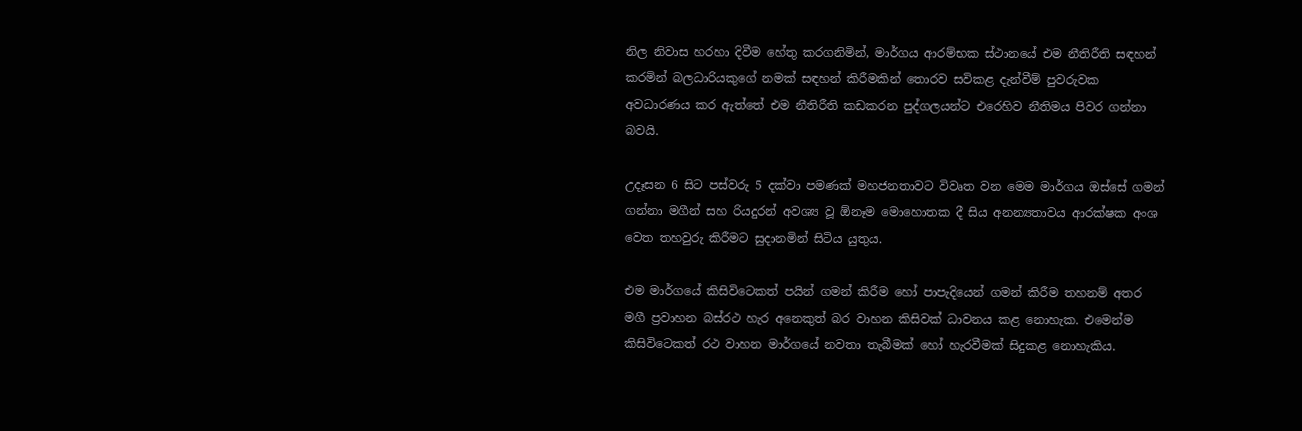නිල නිවාස හරහා දිවීම හේතු කරගනිමින්, මාර්ගය ආරම්භක ස්ථානයේ එම නීතිරීති සඳහන් කරමින් බලධාරියකුගේ නමක් සඳහන් කිරීමකින් තොරව සවිකළ දැන්වීම් පුවරුවක අවධාරණය කර ඇත්තේ එම නීතිරීති කඩකරන පුද්ගලයන්ට එරෙහිව නීතිමය පිවර ගන්නා බවයි.

උදෑසන 6 සිට පස්වරු 5 දක්වා පමණක් මහජනතාවට විවෘත වන මෙම මාර්ගය ඔස්සේ ගමන් ගන්නා මගීන් සහ රියදුරන් අවශ්‍ය වූ ඕනෑම මොහොතක දී සිය අනන්‍යතාවය ආරක්ෂක අංශ වෙත තහවුරු කිරීමට සුදානමින් සිටිය යුතුය.

එම මාර්ගයේ කිසිවිටෙකත් පයින් ගමන් කිරීම හෝ පාපැදියෙන් ගමන් කිරීම තහනම් අතර මගී ප්‍රවාහන බස්රථ හැර අනෙකුත් බර වාහන කිසිවක් ධාවනය කළ නොහැක. එමෙන්ම කිසිවිටෙකත් රථ වාහන මාර්ගයේ නවතා තැබීමක් හෝ හැරවීමක් සිදුකළ නොහැකිය.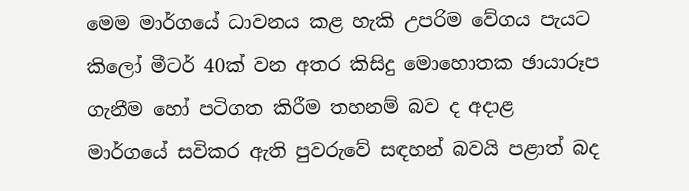මෙම මාර්ගයේ ධාවනය කළ හැකි උපරිම වේගය පැයට කිලෝ මීටර් 40ක් වන අතර කිසිදු මොහොතක ඡායාරූප ගැනීම හෝ පටිගත කිරීම තහනම් බව ද අදාළ මාර්ගයේ සවිකර ඇති පුවරුවේ සඳහන් බවයි පළාත් බද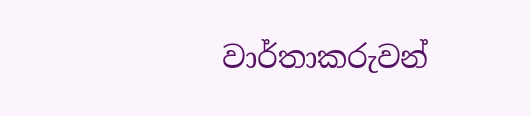වාර්තාකරුවන්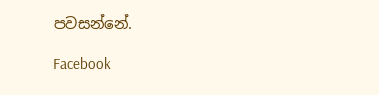පවසන්නේ.

Facebook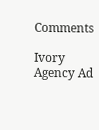Comments

Ivory Agency Ad